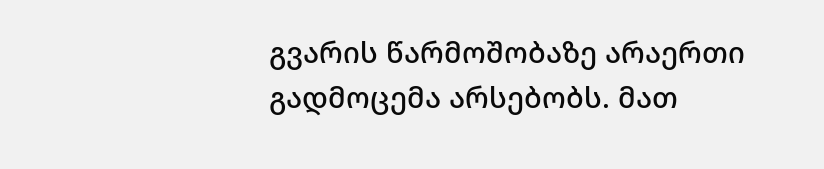გვარის წარმოშობაზე არაერთი გადმოცემა არსებობს. მათ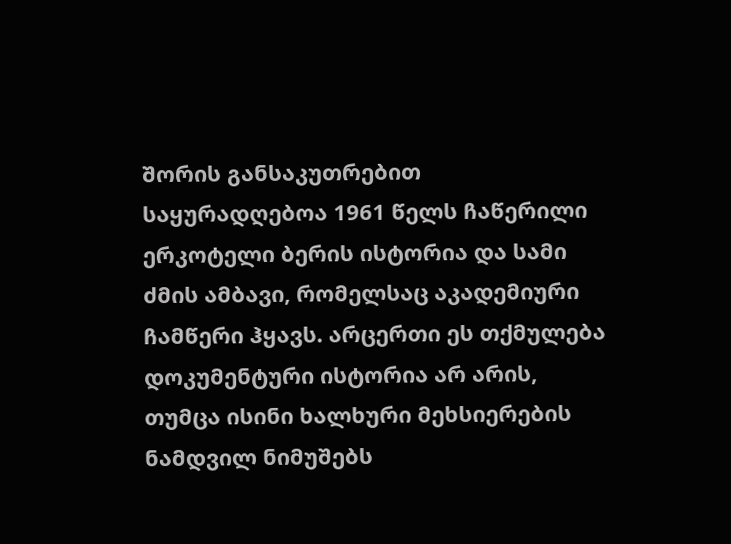შორის განსაკუთრებით საყურადღებოა 1961 წელს ჩაწერილი ერკოტელი ბერის ისტორია და სამი ძმის ამბავი, რომელსაც აკადემიური ჩამწერი ჰყავს. არცერთი ეს თქმულება დოკუმენტური ისტორია არ არის, თუმცა ისინი ხალხური მეხსიერების ნამდვილ ნიმუშებს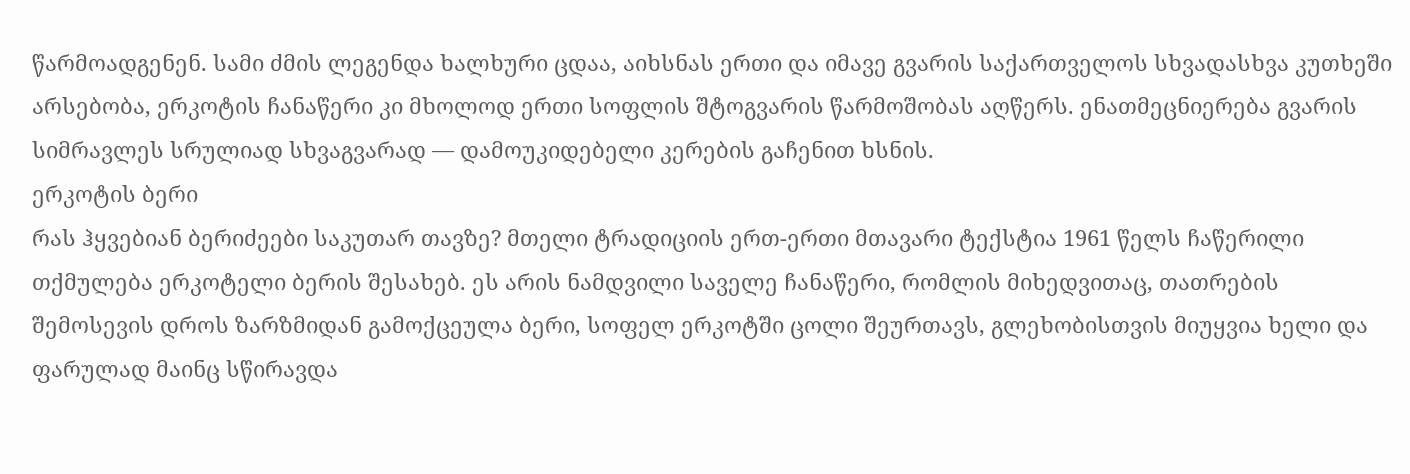წარმოადგენენ. სამი ძმის ლეგენდა ხალხური ცდაა, აიხსნას ერთი და იმავე გვარის საქართველოს სხვადასხვა კუთხეში არსებობა, ერკოტის ჩანაწერი კი მხოლოდ ერთი სოფლის შტოგვარის წარმოშობას აღწერს. ენათმეცნიერება გვარის სიმრავლეს სრულიად სხვაგვარად — დამოუკიდებელი კერების გაჩენით ხსნის.
ერკოტის ბერი
რას ჰყვებიან ბერიძეები საკუთარ თავზე? მთელი ტრადიციის ერთ-ერთი მთავარი ტექსტია 1961 წელს ჩაწერილი თქმულება ერკოტელი ბერის შესახებ. ეს არის ნამდვილი საველე ჩანაწერი, რომლის მიხედვითაც, თათრების შემოსევის დროს ზარზმიდან გამოქცეულა ბერი, სოფელ ერკოტში ცოლი შეურთავს, გლეხობისთვის მიუყვია ხელი და ფარულად მაინც სწირავდა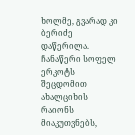ხოლმე, გვარად კი ბერიძე დაწერილა. ჩანაწერი სოფელ ერკოტს შეცდომით ახალციხის რაიონს მიაკუთვნებს,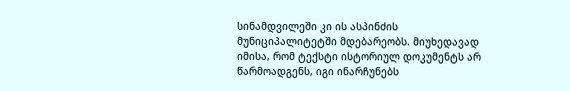სინამდვილეში კი ის ასპინძის მუნიციპალიტეტში მდებარეობს. მიუხედავად იმისა, რომ ტექსტი ისტორიულ დოკუმენტს არ წარმოადგენს, იგი ინარჩუნებს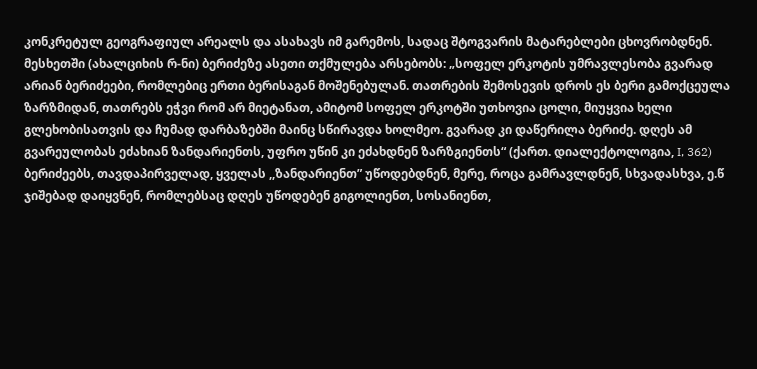კონკრეტულ გეოგრაფიულ არეალს და ასახავს იმ გარემოს, სადაც შტოგვარის მატარებლები ცხოვრობდნენ.
მესხეთში (ახალციხის რ-ნი) ბერიძეზე ასეთი თქმულება არსებობს: „სოფელ ერკოტის უმრავლესობა გვარად არიან ბერიძეები, რომლებიც ერთი ბერისაგან მოშენებულან. თათრების შემოსევის დროს ეს ბერი გამოქცეულა ზარზმიდან, თათრებს ეჭვი რომ არ მიეტანათ, ამიტომ სოფელ ერკოტში უთხოვია ცოლი, მიუყვია ხელი გლეხობისათვის და ჩუმად დარბაზებში მაინც სწირავდა ხოლმეო. გვარად კი დაწერილა ბერიძე. დღეს ამ გვარეულობას ეძახიან ზანდარიენთს, უფრო უწინ კი ეძახდნენ ზარზგიენთს“ (ქართ. დიალექტოლოგია, I, 362)
ბერიძეებს, თავდაპირველად, ყველას ,,ზანდარიენთ” უწოდებდნენ, მერე, როცა გამრავლდნენ, სხვადასხვა, ე.წ ჯიშებად დაიყვნენ, რომლებსაც დღეს უწოდებენ გიგოლიენთ, სოსანიენთ,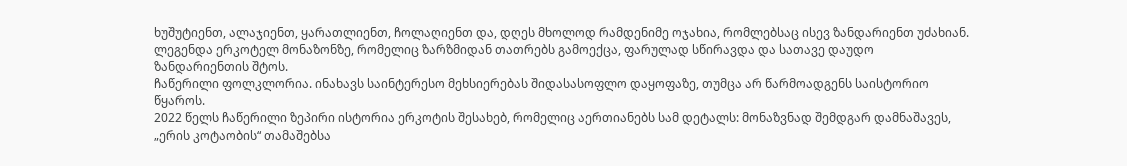ხუშუტიენთ, ალაჯიენთ, ყარათლიენთ, ჩოლაღიენთ და, დღეს მხოლოდ რამდენიმე ოჯახია, რომლებსაც ისევ ზანდარიენთ უძახიან.
ლეგენდა ერკოტელ მონაზონზე, რომელიც ზარზმიდან თათრებს გამოექცა, ფარულად სწირავდა და სათავე დაუდო ზანდარიენთის შტოს.
ჩაწერილი ფოლკლორია. ინახავს საინტერესო მეხსიერებას შიდასასოფლო დაყოფაზე, თუმცა არ წარმოადგენს საისტორიო წყაროს.
2022 წელს ჩაწერილი ზეპირი ისტორია ერკოტის შესახებ, რომელიც აერთიანებს სამ დეტალს: მონაზვნად შემდგარ დამნაშავეს, „ერის კოტაობის“ თამაშებსა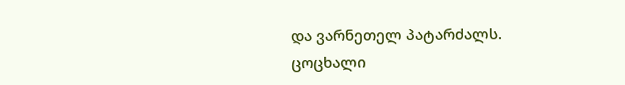და ვარნეთელ პატარძალს.
ცოცხალი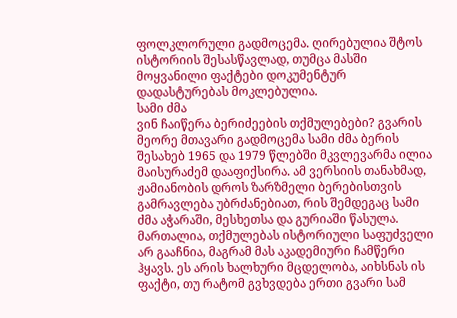ფოლკლორული გადმოცემა. ღირებულია შტოს ისტორიის შესასწავლად, თუმცა მასში მოყვანილი ფაქტები დოკუმენტურ დადასტურებას მოკლებულია.
სამი ძმა
ვინ ჩაიწერა ბერიძეების თქმულებები? გვარის მეორე მთავარი გადმოცემა სამი ძმა ბერის შესახებ 1965 და 1979 წლებში მკვლევარმა ილია მაისურაძემ დააფიქსირა. ამ ვერსიის თანახმად, ჟამიანობის დროს ზარზმელი ბერებისთვის გამრავლება უბრძანებიათ, რის შემდეგაც სამი ძმა აჭარაში, მესხეთსა და გურიაში წასულა. მართალია, თქმულებას ისტორიული საფუძველი არ გააჩნია, მაგრამ მას აკადემიური ჩამწერი ჰყავს. ეს არის ხალხური მცდელობა, აიხსნას ის ფაქტი, თუ რატომ გვხვდება ერთი გვარი სამ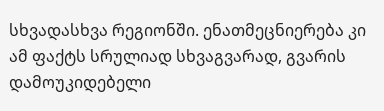სხვადასხვა რეგიონში. ენათმეცნიერება კი ამ ფაქტს სრულიად სხვაგვარად, გვარის დამოუკიდებელი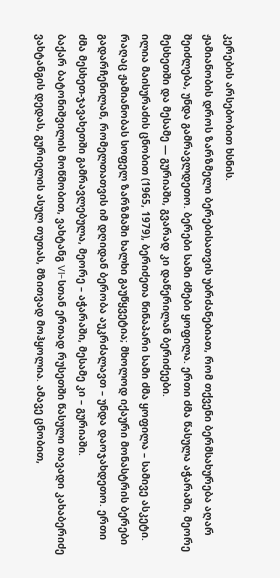კერების არსებობით ხსნის.
ჟამიანობის დროს ზარზმელი ბერებისათვის უბრძანებიათ, რომ თქვენი ბერმსახურება აღარ შეიძლება, უნდა გამრავლდეთო. ბერები სამი ძმები ყოფილა. ერთი ძმა წასულა აჭარაში, მეორე მესხეთში და მესამე — გურიაში, გვარად კი დაწერილან ბერიძეები.
ილია მაისურაძის ცნობით (1965, 1979), ბერიძეთა წინაპარი სამი ძმა ყოფილა – სამივე ასკეტი. რაღაც ჟამიანობას სოფელ ზარზმაში ხალხი გაუწყვეტია; მხოლოდ იქაური მონასტრის ბერები გადარჩენილან, რომელთათვის იმ დღიდან ბერობა აუკრძალავთ – უნდა დაოჯახდეთო. ერთი ძმა მესხეთ-ჯავახეთში გამრავლებულა, მეორე – აჭარაში, მესამე კი – გურიაში.
ბაქარ ბატონიშვილის მოწმობით, ვახტანგ VI-სთან ერთად რუსეთში წასული თავადი კახაბერიძე ვახტანგის დედას, გურიელის ასულ თუთას, მზითვად მოჰყოლია. ამავე ცნობით,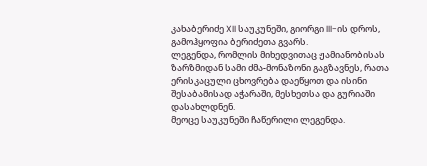კახაბერიძე XII საუკუნეში, გიორგი III-ის დროს, გამოჰყოფია ბერიძეთა გვარს.
ლეგენდა, რომლის მიხედვითაც ჟამიანობისას ზარზმიდან სამი ძმა-მონაზონი გაგზავნეს, რათა ერისკაცული ცხოვრება დაეწყოთ და ისინი შესაბამისად აჭარაში, მესხეთსა და გურიაში დასახლდნენ.
მეოცე საუკუნეში ჩაწერილი ლეგენდა.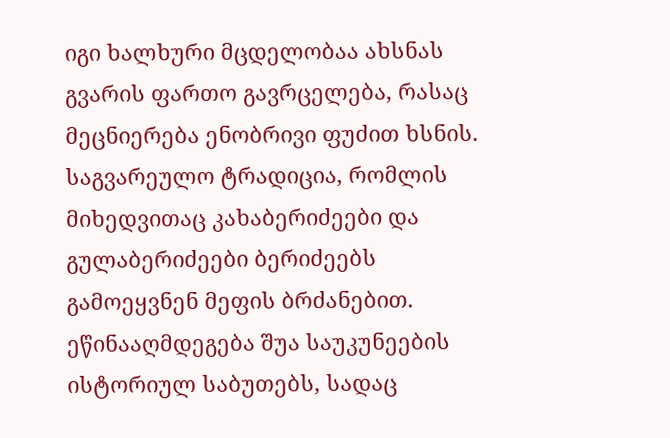იგი ხალხური მცდელობაა ახსნას გვარის ფართო გავრცელება, რასაც მეცნიერება ენობრივი ფუძით ხსნის.
საგვარეულო ტრადიცია, რომლის მიხედვითაც კახაბერიძეები და გულაბერიძეები ბერიძეებს გამოეყვნენ მეფის ბრძანებით.
ეწინააღმდეგება შუა საუკუნეების ისტორიულ საბუთებს, სადაც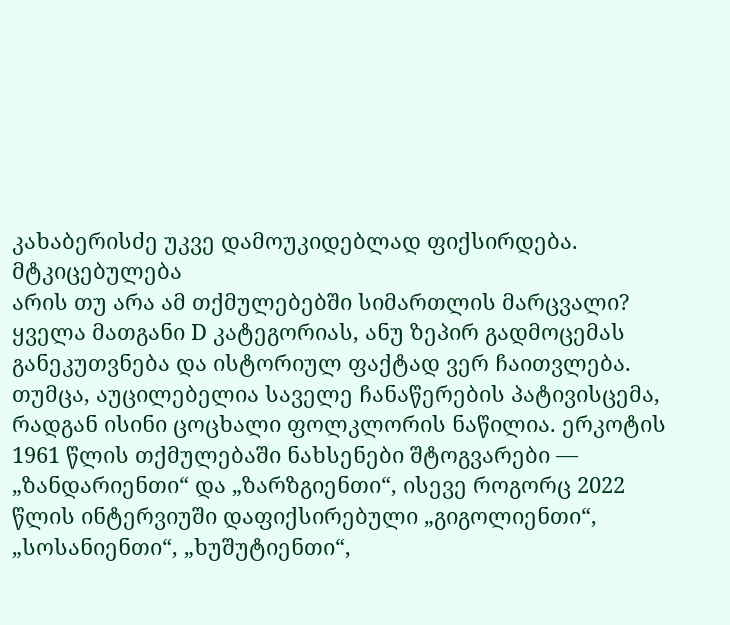კახაბერისძე უკვე დამოუკიდებლად ფიქსირდება.
მტკიცებულება
არის თუ არა ამ თქმულებებში სიმართლის მარცვალი? ყველა მათგანი D კატეგორიას, ანუ ზეპირ გადმოცემას განეკუთვნება და ისტორიულ ფაქტად ვერ ჩაითვლება. თუმცა, აუცილებელია საველე ჩანაწერების პატივისცემა, რადგან ისინი ცოცხალი ფოლკლორის ნაწილია. ერკოტის 1961 წლის თქმულებაში ნახსენები შტოგვარები — „ზანდარიენთი“ და „ზარზგიენთი“, ისევე როგორც 2022 წლის ინტერვიუში დაფიქსირებული „გიგოლიენთი“, „სოსანიენთი“, „ხუშუტიენთი“,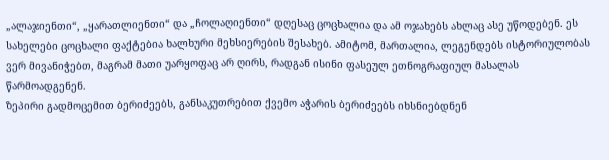„ალაჯიენთი“, „ყარათლიენთი“ და „ჩოლაღიენთი“ დღესაც ცოცხალია და ამ ოჯახებს ახლაც ასე უწოდებენ. ეს სახელები ცოცხალი ფაქტებია ხალხური მეხსიერების შესახებ. ამიტომ, მართალია, ლეგენდებს ისტორიულობას ვერ მივანიჭებთ, მაგრამ მათი უარყოფაც არ ღირს, რადგან ისინი ფასეულ ეთნოგრაფიულ მასალას წარმოადგენენ.
ზეპირი გადმოცემით ბერიძეებს, განსაკუთრებით ქვემო აჭარის ბერიძეებს იხსნიებდნენ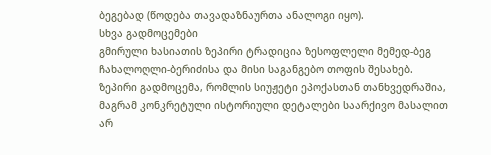ბეგებად (წოდება თავადაზნაურთა ანალოგი იყო).
სხვა გადმოცემები
გმირული ხასიათის ზეპირი ტრადიცია ზესოფლელი მემედ-ბეგ ჩახალოღლი-ბერიძისა და მისი საგანგებო თოფის შესახებ.
ზეპირი გადმოცემა, რომლის სიუჟეტი ეპოქასთან თანხვედრაშია, მაგრამ კონკრეტული ისტორიული დეტალები საარქივო მასალით არ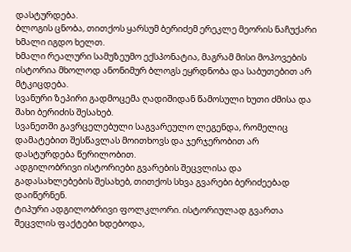დასტურდება.
ბლოგის ცნობა, თითქოს ყარსუმ ბერიძემ ერეკლე მეორის ნაჩუქარი ხმალი იგდო ხელთ.
ხმალი რეალური სამუზეუმო ექსპონატია, მაგრამ მისი მოპოვების ისტორია მხოლოდ ანონიმურ ბლოგს ეყრდნობა და საბუთებით არ მტკიცდება.
სვანური ზეპირი გადმოცემა ღადიშიდან წამოსული ხუთი ძმისა და შახი ბერიძის შესახებ.
სვანეთში გავრცელებული საგვარეულო ლეგენდა, რომელიც დამატებით შესწავლას მოითხოვს და ჯერჯერობით არ დასტურდება წერილობით.
ადგილობრივი ისტორიები გვარების შეცვლისა და გადასახლებების შესახებ, თითქოს სხვა გვარები ბერიძეებად დაიწერნენ.
ტიპური ადგილობრივი ფოლკლორი. ისტორიულად გვართა შეცვლის ფაქტები ხდებოდა,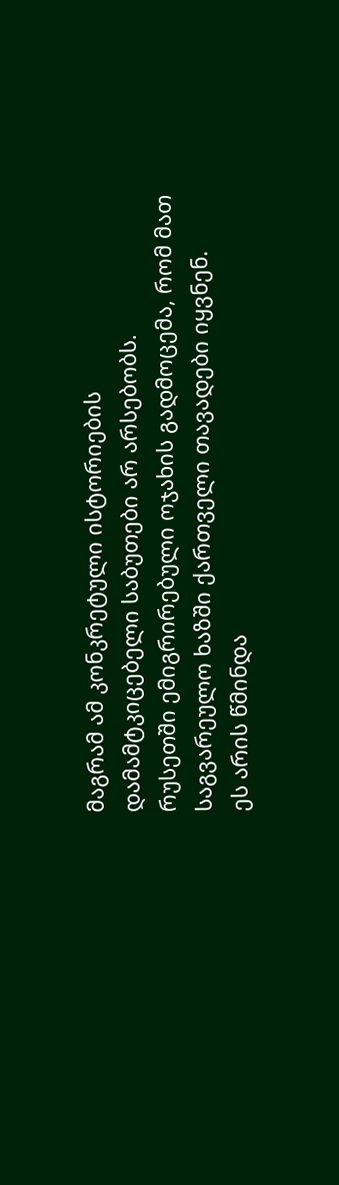მაგრამ ამ კონკრეტული ისტორიების დამამტკიცებელი საბუთები არ არსებობს.
რუსეთში ემიგრირებული ოჯახის გადმოცემა, რომ მათ საგვარეულო ხაზში ქართველი თავადები იყვნენ.
ეს არის წმინდა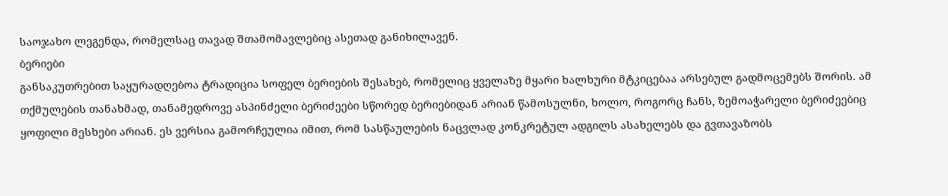საოჯახო ლეგენდა, რომელსაც თავად შთამომავლებიც ასეთად განიხილავენ.
ბერიები
განსაკუთრებით საყურადღებოა ტრადიცია სოფელ ბერიების შესახებ, რომელიც ყველაზე მყარი ხალხური მტკიცებაა არსებულ გადმოცემებს შორის. ამ თქმულების თანახმად, თანამედროვე ასპინძელი ბერიძეები სწორედ ბერიებიდან არიან წამოსულნი, ხოლო, როგორც ჩანს, ზემოაჭარელი ბერიძეებიც ყოფილი მესხები არიან. ეს ვერსია გამორჩეულია იმით, რომ სასწაულების ნაცვლად კონკრეტულ ადგილს ასახელებს და გვთავაზობს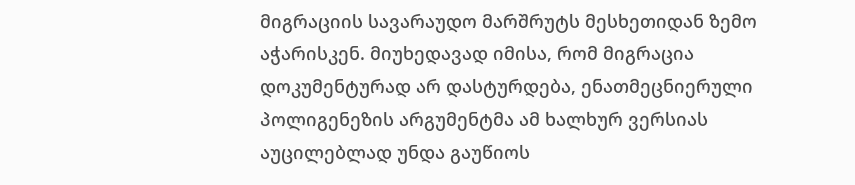მიგრაციის სავარაუდო მარშრუტს მესხეთიდან ზემო აჭარისკენ. მიუხედავად იმისა, რომ მიგრაცია დოკუმენტურად არ დასტურდება, ენათმეცნიერული პოლიგენეზის არგუმენტმა ამ ხალხურ ვერსიას აუცილებლად უნდა გაუწიოს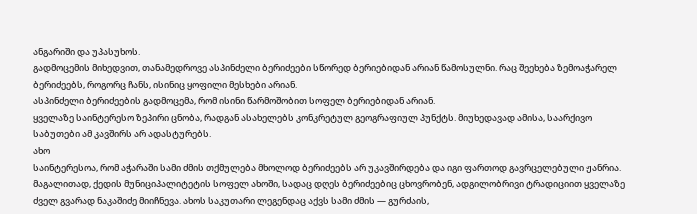ანგარიში და უპასუხოს.
გადმოცემის მიხედვით, თანამედროვე ასპინძელი ბერიძეები სწორედ ბერიებიდან არიან წამოსულნი. რაც შეეხება ზემოაჭარელ ბერიძეებს, როგორც ჩანს, ისინიც ყოფილი მესხები არიან.
ასპინძელი ბერიძეების გადმოცემა, რომ ისინი წარმოშობით სოფელ ბერიებიდან არიან.
ყველაზე საინტერესო ზეპირი ცნობა, რადგან ასახელებს კონკრეტულ გეოგრაფიულ პუნქტს. მიუხედავად ამისა, საარქივო საბუთები ამ კავშირს არ ადასტურებს.
ახო
საინტერესოა, რომ აჭარაში სამი ძმის თქმულება მხოლოდ ბერიძეებს არ უკავშირდება და იგი ფართოდ გავრცელებული ჟანრია. მაგალითად, ქედის მუნიციპალიტეტის სოფელ ახოში, სადაც დღეს ბერიძეებიც ცხოვრობენ, ადგილობრივი ტრადიციით ყველაზე ძველ გვარად ნაკაშიძე მიიჩნევა. ახოს საკუთარი ლეგენდაც აქვს სამი ძმის — გურძაის,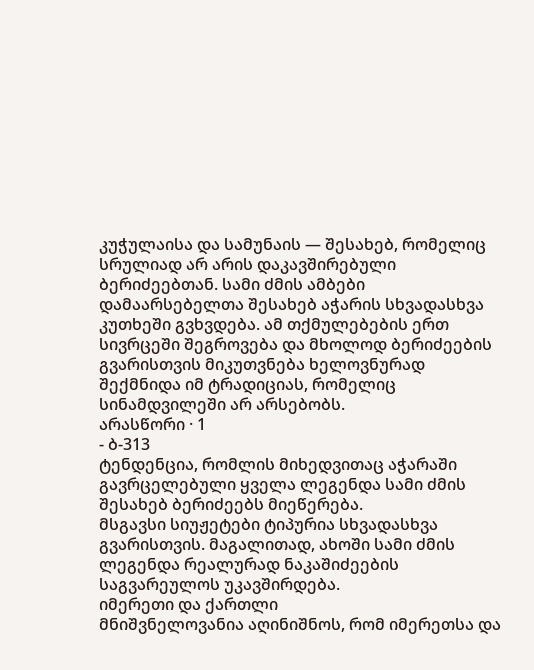კუჭულაისა და სამუნაის — შესახებ, რომელიც სრულიად არ არის დაკავშირებული ბერიძეებთან. სამი ძმის ამბები დამაარსებელთა შესახებ აჭარის სხვადასხვა კუთხეში გვხვდება. ამ თქმულებების ერთ სივრცეში შეგროვება და მხოლოდ ბერიძეების გვარისთვის მიკუთვნება ხელოვნურად შექმნიდა იმ ტრადიციას, რომელიც სინამდვილეში არ არსებობს.
არასწორი · 1
- ბ-313
ტენდენცია, რომლის მიხედვითაც აჭარაში გავრცელებული ყველა ლეგენდა სამი ძმის შესახებ ბერიძეებს მიეწერება.
მსგავსი სიუჟეტები ტიპურია სხვადასხვა გვარისთვის. მაგალითად, ახოში სამი ძმის ლეგენდა რეალურად ნაკაშიძეების საგვარეულოს უკავშირდება.
იმერეთი და ქართლი
მნიშვნელოვანია აღინიშნოს, რომ იმერეთსა და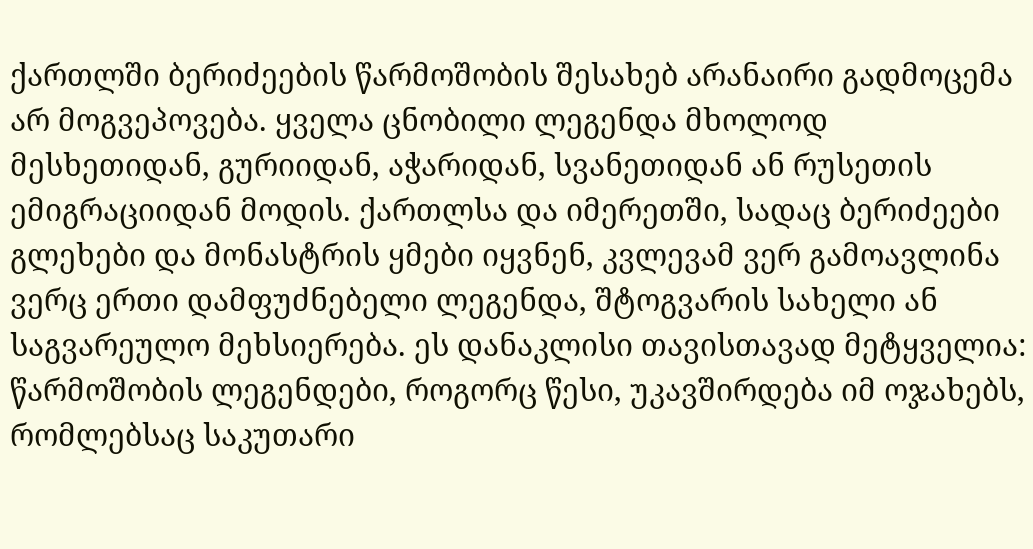ქართლში ბერიძეების წარმოშობის შესახებ არანაირი გადმოცემა არ მოგვეპოვება. ყველა ცნობილი ლეგენდა მხოლოდ მესხეთიდან, გურიიდან, აჭარიდან, სვანეთიდან ან რუსეთის ემიგრაციიდან მოდის. ქართლსა და იმერეთში, სადაც ბერიძეები გლეხები და მონასტრის ყმები იყვნენ, კვლევამ ვერ გამოავლინა ვერც ერთი დამფუძნებელი ლეგენდა, შტოგვარის სახელი ან საგვარეულო მეხსიერება. ეს დანაკლისი თავისთავად მეტყველია: წარმოშობის ლეგენდები, როგორც წესი, უკავშირდება იმ ოჯახებს, რომლებსაც საკუთარი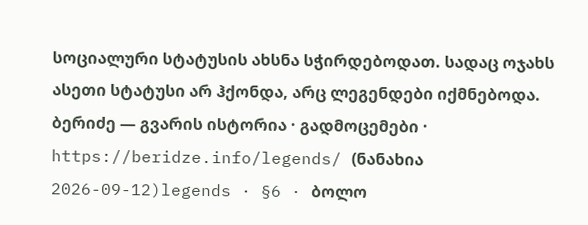სოციალური სტატუსის ახსნა სჭირდებოდათ. სადაც ოჯახს ასეთი სტატუსი არ ჰქონდა, არც ლეგენდები იქმნებოდა.
ბერიძე — გვარის ისტორია · გადმოცემები · https://beridze.info/legends/ (ნანახია 2026-09-12)legends · §6 · ბოლო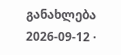განახლება 2026-09-12 ·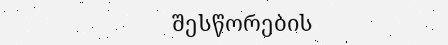შესწორების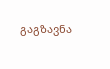გაგზავნა